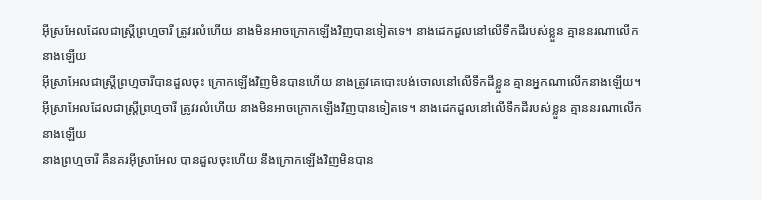អ៊ីស្រអែលដែលជាស្ត្រីព្រហ្មចារី ត្រូវរលំហើយ នាងមិនអាចក្រោកឡើងវិញបានទៀតទេ។ នាងដេកដួលនៅលើទឹកដីរបស់ខ្លួន គ្មាននរណាលើកនាងឡើយ
អ៊ីស្រាអែលជាស្ត្រីព្រហ្មចារីបានដួលចុះ ក្រោកឡើងវិញមិនបានហើយ នាងត្រូវគេបោះបង់ចោលនៅលើទឹកដីខ្លួន គ្មានអ្នកណាលើកនាងឡើយ។
អ៊ីស្រាអែលដែលជាស្ត្រីព្រហ្មចារី ត្រូវរលំហើយ នាងមិនអាចក្រោកឡើងវិញបានទៀតទេ។ នាងដេកដួលនៅលើទឹកដីរបស់ខ្លួន គ្មាននរណាលើកនាងឡើយ
នាងព្រហ្មចារី គឺនគរអ៊ីស្រាអែល បានដួលចុះហើយ នឹងក្រោកឡើងវិញមិនបាន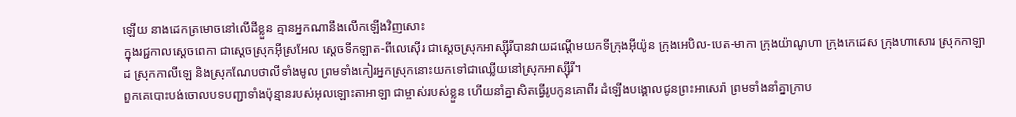ឡើយ នាងដេកត្រមោចនៅលើដីខ្លួន គ្មានអ្នកណានឹងលើកឡើងវិញសោះ
ក្នុងរជ្ជកាលស្តេចពេកា ជាស្តេចស្រុកអ៊ីស្រអែល ស្តេចទីកឡាត-ពីលេស៊ើរ ជាស្តេចស្រុកអាស្ស៊ីរីបានវាយដណ្តើមយកទីក្រុងអ៊ីយ៉ូន ក្រុងអេបិល-បេត-មាកា ក្រុងយ៉ាណូហា ក្រុងកេដេស ក្រុងហាសោរ ស្រុកកាឡាដ ស្រុកកាលីឡេ និងស្រុកណែបថាលីទាំងមូល ព្រមទាំងកៀរអ្នកស្រុកនោះយកទៅជាឈ្លើយនៅស្រុកអាស្ស៊ីរី។
ពួកគេបោះបង់ចោលបទបញ្ជាទាំងប៉ុន្មានរបស់អុលឡោះតាអាឡា ជាម្ចាស់របស់ខ្លួន ហើយនាំគ្នាសិតធ្វើរូបកូនគោពីរ ដំឡើងបង្គោលជូនព្រះអាសេរ៉ា ព្រមទាំងនាំគ្នាក្រាប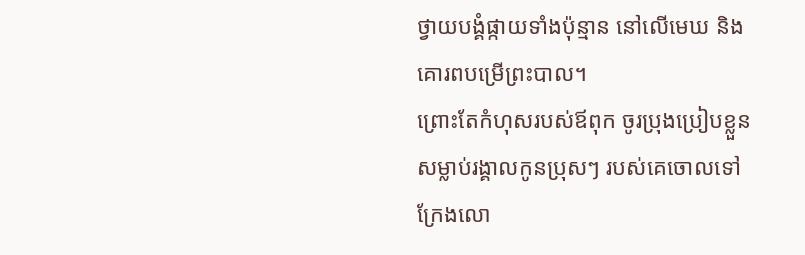ថ្វាយបង្គំផ្កាយទាំងប៉ុន្មាន នៅលើមេឃ និងគោរពបម្រើព្រះបាល។
ព្រោះតែកំហុសរបស់ឪពុក ចូរប្រុងប្រៀបខ្លួន សម្លាប់រង្គាលកូនប្រុសៗ របស់គេចោលទៅ ក្រែងលោ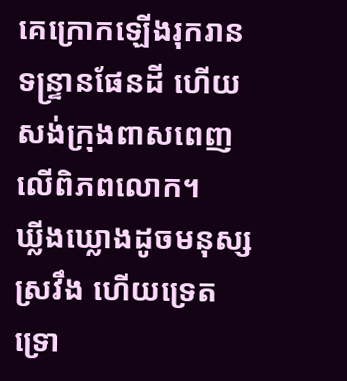គេក្រោកឡើងរុករានទន្ទ្រានផែនដី ហើយសង់ក្រុងពាសពេញលើពិភពលោក។
ឃ្លីងឃ្លោងដូចមនុស្សស្រវឹង ហើយទ្រេតទ្រោ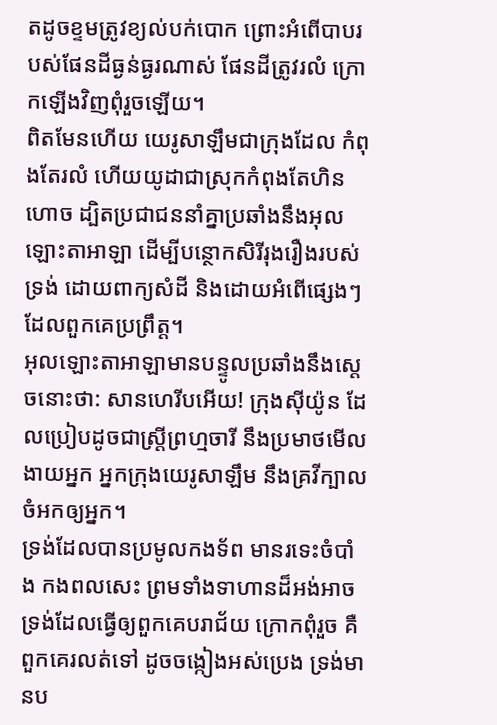តដូចខ្ទមត្រូវខ្យល់បក់បោក ព្រោះអំពើបាបរបស់ផែនដីធ្ងន់ធ្ងរណាស់ ផែនដីត្រូវរលំ ក្រោកឡើងវិញពុំរួចឡើយ។
ពិតមែនហើយ យេរូសាឡឹមជាក្រុងដែល កំពុងតែរលំ ហើយយូដាជាស្រុកកំពុងតែហិនហោច ដ្បិតប្រជាជននាំគ្នាប្រឆាំងនឹងអុលឡោះតាអាឡា ដើម្បីបន្ថោកសិរីរុងរឿងរបស់ទ្រង់ ដោយពាក្យសំដី និងដោយអំពើផ្សេងៗដែលពួកគេប្រព្រឹត្ត។
អុលឡោះតាអាឡាមានបន្ទូលប្រឆាំងនឹងស្ដេចនោះថា: សានហេរីបអើយ! ក្រុងស៊ីយ៉ូន ដែលប្រៀបដូចជាស្ត្រីព្រហ្មចារី នឹងប្រមាថមើលងាយអ្នក អ្នកក្រុងយេរូសាឡឹម នឹងគ្រវីក្បាលចំអកឲ្យអ្នក។
ទ្រង់ដែលបានប្រមូលកងទ័ព មានរទេះចំបាំង កងពលសេះ ព្រមទាំងទាហានដ៏អង់អាច ទ្រង់ដែលធ្វើឲ្យពួកគេបរាជ័យ ក្រោកពុំរួច គឺពួកគេរលត់ទៅ ដូចចង្កៀងអស់ប្រេង ទ្រង់មានប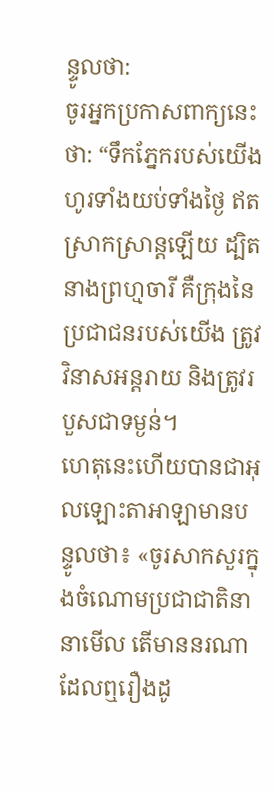ន្ទូលថា:
ចូរអ្នកប្រកាសពាក្យនេះថា: “ទឹកភ្នែករបស់យើងហូរទាំងយប់ទាំងថ្ងៃ ឥតស្រាកស្រាន្តឡើយ ដ្បិតនាងព្រហ្មចារី គឺក្រុងនៃប្រជាជនរបស់យើង ត្រូវវិនាសអន្តរាយ និងត្រូវរបួសជាទម្ងន់។
ហេតុនេះហើយបានជាអុលឡោះតាអាឡាមានបន្ទូលថា៖ «ចូរសាកសួរក្នុងចំណោមប្រជាជាតិនានាមើល តើមាននរណាដែលឮរឿងដូ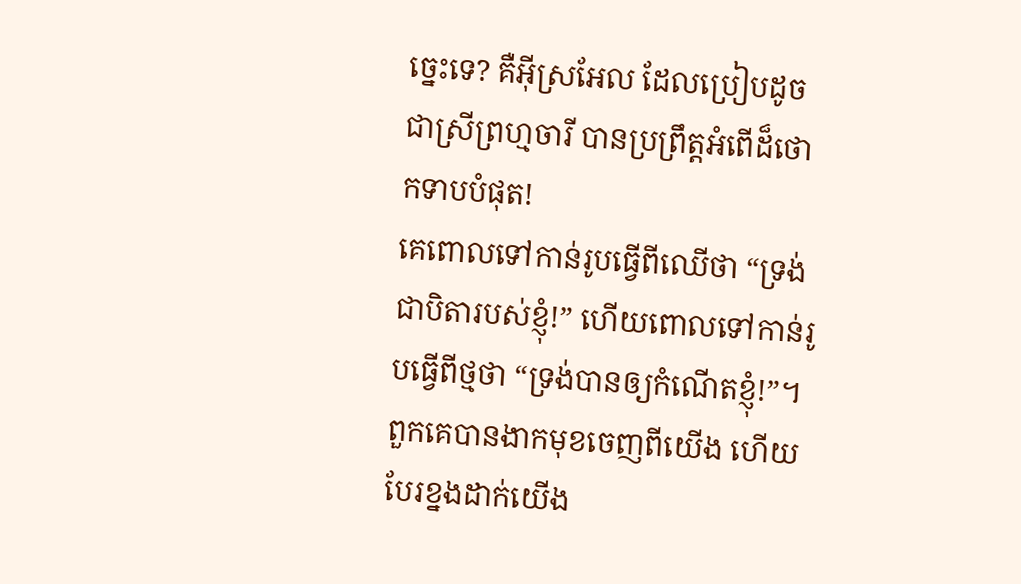ច្នេះទេ? គឺអ៊ីស្រអែល ដែលប្រៀបដូចជាស្រីព្រហ្មចារី បានប្រព្រឹត្តអំពើដ៏ថោកទាបបំផុត!
គេពោលទៅកាន់រូបធ្វើពីឈើថា “ទ្រង់ជាបិតារបស់ខ្ញុំ!” ហើយពោលទៅកាន់រូបធ្វើពីថ្មថា “ទ្រង់បានឲ្យកំណើតខ្ញុំ!”។ ពួកគេបានងាកមុខចេញពីយើង ហើយបែរខ្នងដាក់យើង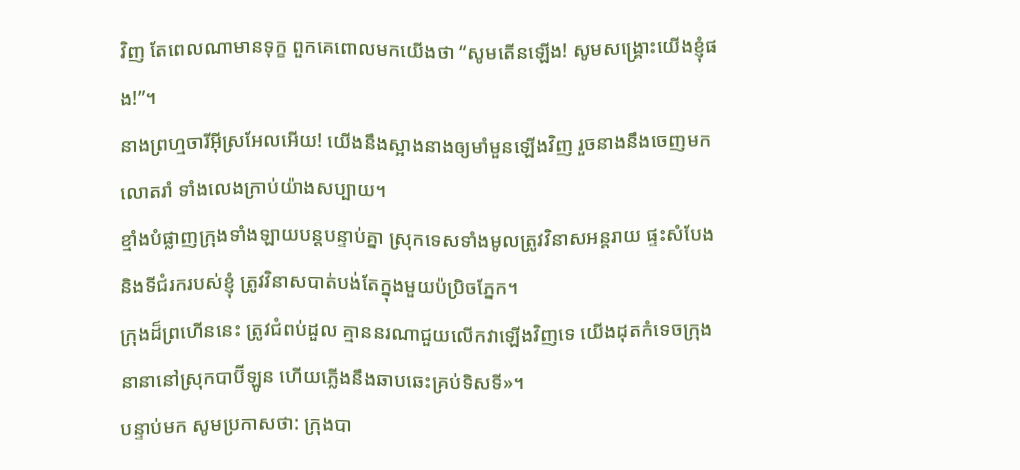វិញ តែពេលណាមានទុក្ខ ពួកគេពោលមកយើងថា “សូមតើនឡើង! សូមសង្គ្រោះយើងខ្ញុំផង!”។
នាងព្រហ្មចារីអ៊ីស្រអែលអើយ! យើងនឹងស្អាងនាងឲ្យមាំមួនឡើងវិញ រួចនាងនឹងចេញមកលោតរាំ ទាំងលេងក្រាប់យ៉ាងសប្បាយ។
ខ្មាំងបំផ្លាញក្រុងទាំងឡាយបន្តបន្ទាប់គ្នា ស្រុកទេសទាំងមូលត្រូវវិនាសអន្តរាយ ផ្ទះសំបែង និងទីជំរករបស់ខ្ញុំ ត្រូវវិនាសបាត់បង់តែក្នុងមួយប៉ប្រិចភ្នែក។
ក្រុងដ៏ព្រហើននេះ ត្រូវជំពប់ដួល គ្មាននរណាជួយលើកវាឡើងវិញទេ យើងដុតកំទេចក្រុងនានានៅស្រុកបាប៊ីឡូន ហើយភ្លើងនឹងឆាបឆេះគ្រប់ទិសទី»។
បន្ទាប់មក សូមប្រកាសថា: ក្រុងបា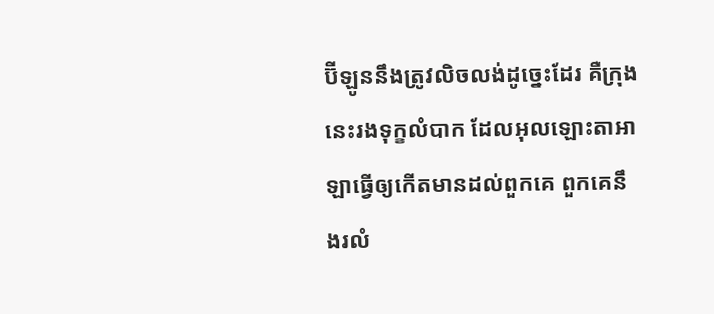ប៊ីឡូននឹងត្រូវលិចលង់ដូច្នេះដែរ គឺក្រុងនេះរងទុក្ខលំបាក ដែលអុលឡោះតាអាឡាធ្វើឲ្យកើតមានដល់ពួកគេ ពួកគេនឹងរលំ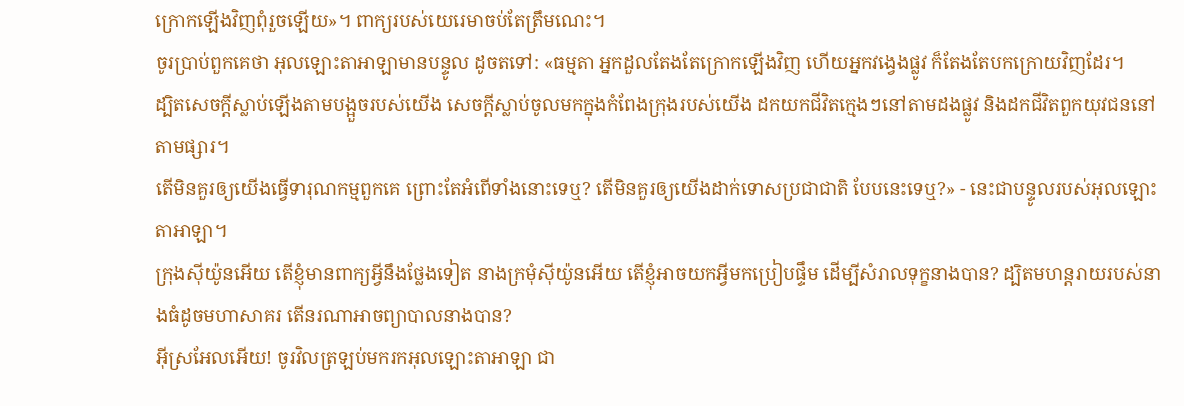ក្រោកឡើងវិញពុំរួចឡើយ»។ ពាក្យរបស់យេរេមាចប់តែត្រឹមណេះ។
ចូរប្រាប់ពួកគេថា អុលឡោះតាអាឡាមានបន្ទូល ដូចតទៅ: «ធម្មតា អ្នកដួលតែងតែក្រោកឡើងវិញ ហើយអ្នកវង្វេងផ្លូវ ក៏តែងតែបកក្រោយវិញដែរ។
ដ្បិតសេចក្ដីស្លាប់ឡើងតាមបង្អួចរបស់យើង សេចក្ដីស្លាប់ចូលមកក្នុងកំពែងក្រុងរបស់យើង ដកយកជីវិតក្មេងៗនៅតាមដងផ្លូវ និងដកជីវិតពួកយុវជននៅតាមផ្សារ។
តើមិនគួរឲ្យយើងធ្វើទារុណកម្មពួកគេ ព្រោះតែអំពើទាំងនោះទេឬ? តើមិនគួរឲ្យយើងដាក់ទោសប្រជាជាតិ បែបនេះទេឬ?» - នេះជាបន្ទូលរបស់អុលឡោះតាអាឡា។
ក្រុងស៊ីយ៉ូនអើយ តើខ្ញុំមានពាក្យអ្វីនឹងថ្លែងទៀត នាងក្រមុំស៊ីយ៉ូនអើយ តើខ្ញុំអាចយកអ្វីមកប្រៀបផ្ទឹម ដើម្បីសំរាលទុក្ខនាងបាន? ដ្បិតមហន្តរាយរបស់នាងធំដូចមហាសាគរ តើនរណាអាចព្យាបាលនាងបាន?
អ៊ីស្រអែលអើយ! ចូរវិលត្រឡប់មករកអុលឡោះតាអាឡា ជា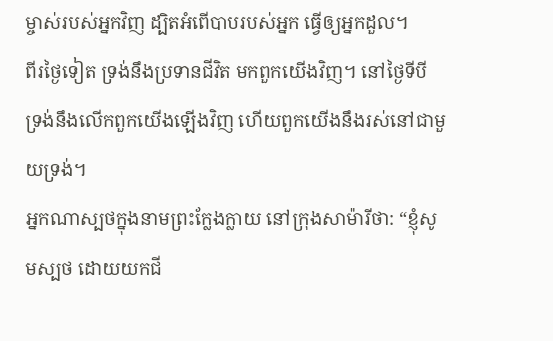ម្ចាស់របស់អ្នកវិញ ដ្បិតអំពើបាបរបស់អ្នក ធ្វើឲ្យអ្នកដួល។
ពីរថ្ងៃទៀត ទ្រង់នឹងប្រទានជីវិត មកពួកយើងវិញ។ នៅថ្ងៃទីបី ទ្រង់នឹងលើកពួកយើងឡើងវិញ ហើយពួកយើងនឹងរស់នៅជាមួយទ្រង់។
អ្នកណាស្បថក្នុងនាមព្រះក្លែងក្លាយ នៅក្រុងសាម៉ារីថា: “ខ្ញុំសូមស្បថ ដោយយកជី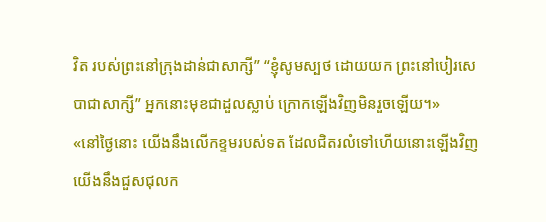វិត របស់ព្រះនៅក្រុងដាន់ជាសាក្សី” “ខ្ញុំសូមស្បថ ដោយយក ព្រះនៅបៀរសេបាជាសាក្សី” អ្នកនោះមុខជាដួលស្លាប់ ក្រោកឡើងវិញមិនរួចឡើយ។»
«នៅថ្ងៃនោះ យើងនឹងលើកខ្ទមរបស់ទត ដែលជិតរលំទៅហើយនោះឡើងវិញ យើងនឹងជួសជុលក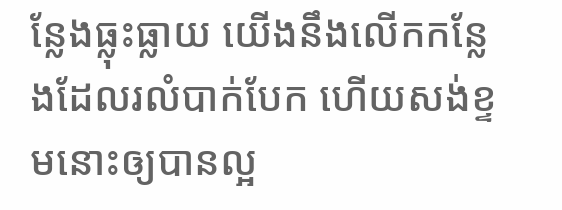ន្លែងធ្លុះធ្លាយ យើងនឹងលើកកន្លែងដែលរលំបាក់បែក ហើយសង់ខ្ទមនោះឲ្យបានល្អ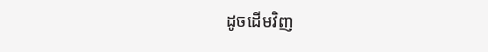ដូចដើមវិញ